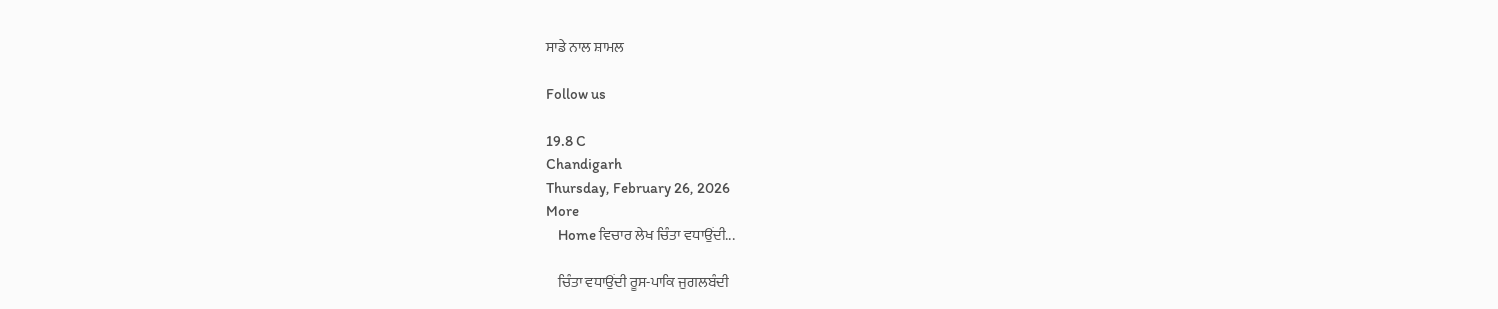ਸਾਡੇ ਨਾਲ ਸ਼ਾਮਲ

Follow us

19.8 C
Chandigarh
Thursday, February 26, 2026
More
    Home ਵਿਚਾਰ ਲੇਖ ਚਿੰਤਾ ਵਧਾਉਂਦੀ...

    ਚਿੰਤਾ ਵਧਾਉਂਦੀ ਰੂਸ-ਪਾਕਿ ਜੁਗਲਬੰਦੀ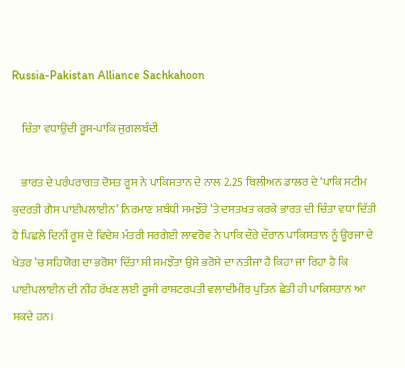Russia-Pakistan Alliance Sachkahoon

    ਚਿੰਤਾ ਵਧਾਉਂਦੀ ਰੂਸ-ਪਾਕਿ ਜੁਗਲਬੰਦੀ

    ਭਾਰਤ ਦੇ ਪਰੰਪਰਾਗਤ ਦੋਸਤ ਰੂਸ ਨੇ ਪਾਕਿਸਤਾਨ ਦੇ ਨਾਲ 2.25 ਬਿਲੀਅਨ ਡਾਲਰ ਦੇ ‘ਪਾਕਿ ਸਟੀਮ ਕੁਦਰਤੀ ਗੈਸ ਪਾਈਪਲਾਈਨ’ ਨਿਰਮਾਣ ਸਬੰਧੀ ਸਮਝੌਤੇ ’ਤੇ ਦਸਤਖਤ ਕਰਕੇ ਭਾਰਤ ਦੀ ਚਿੰਤਾ ਵਧਾ ਦਿੱਤੀ ਹੈ ਪਿਛਲੇ ਦਿਨੀਂ ਰੂਸ ਦੇ ਵਿਦੇਸ਼ ਮੰਤਰੀ ਸਰਗੇਈ ਲਾਵਰੋਵ ਨੇ ਪਾਕਿ ਦੌਰੇ ਦੌਰਾਨ ਪਾਕਿਸਤਾਨ ਨੂੰ ਊਰਜਾ ਦੇ ਖੇਤਰ ’ਚ ਸਹਿਯੋਗ ਦਾ ਭਰੋਸਾ ਦਿੱਤਾ ਸੀ ਸਮਝੌਤਾ ਉਸੇ ਭਰੋਸੇ ਦਾ ਨਤੀਜਾ ਹੈ ਕਿਹਾ ਜਾ ਰਿਹਾ ਹੈ ਕਿ ਪਾਈਪਲਾਈਨ ਦੀ ਨੀਂਹ ਰੱਖਣ ਲਈ ਰੂਸੀ ਰਾਸ਼ਟਰਪਤੀ ਵਲਾਦੀਮੀਰ ਪੁਤਿਨ ਛੇਤੀ ਹੀ ਪਾਕਿਸਤਾਨ ਆ ਸਕਦੇ ਹਨ।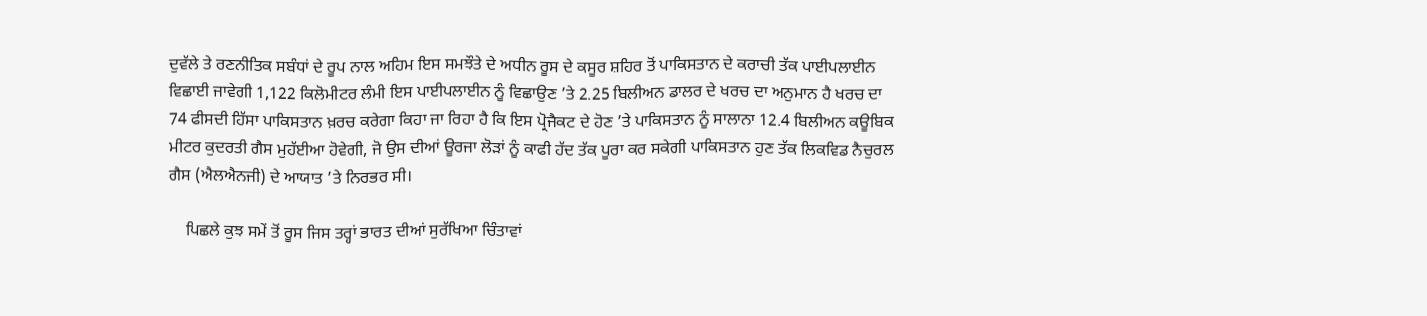ਦੁਵੱਲੇ ਤੇ ਰਣਨੀਤਿਕ ਸਬੰਧਾਂ ਦੇ ਰੂਪ ਨਾਲ ਅਹਿਮ ਇਸ ਸਮਝੌਤੇ ਦੇ ਅਧੀਨ ਰੂਸ ਦੇ ਕਸੂਰ ਸ਼ਹਿਰ ਤੋਂ ਪਾਕਿਸਤਾਨ ਦੇ ਕਰਾਚੀ ਤੱਕ ਪਾਈਪਲਾਈਨ ਵਿਛਾਈ ਜਾਵੇਗੀ 1,122 ਕਿਲੋਮੀਟਰ ਲੰਮੀ ਇਸ ਪਾਈਪਲਾਈਨ ਨੂੰ ਵਿਛਾਉਣ ’ਤੇ 2.25 ਬਿਲੀਅਨ ਡਾਲਰ ਦੇ ਖਰਚ ਦਾ ਅਨੁਮਾਨ ਹੈ ਖਰਚ ਦਾ 74 ਫੀਸਦੀ ਹਿੱਸਾ ਪਾਕਿਸਤਾਨ ਖ਼ਰਚ ਕਰੇਗਾ ਕਿਹਾ ਜਾ ਰਿਹਾ ਹੈ ਕਿ ਇਸ ਪ੍ਰੋਜੈਕਟ ਦੇ ਹੋਣ ’ਤੇ ਪਾਕਿਸਤਾਨ ਨੂੰ ਸਾਲਾਨਾ 12.4 ਬਿਲੀਅਨ ਕਊਬਿਕ ਮੀਟਰ ਕੁਦਰਤੀ ਗੈਸ ਮੁਹੱਈਆ ਹੋਵੇਗੀ, ਜੋ ਉਸ ਦੀਆਂ ਊਰਜਾ ਲੋੜਾਂ ਨੂੰ ਕਾਫੀ ਹੱਦ ਤੱਕ ਪੂਰਾ ਕਰ ਸਕੇਗੀ ਪਾਕਿਸਤਾਨ ਹੁਣ ਤੱਕ ਲਿਕਵਿਡ ਨੈਚੁਰਲ ਗੈਸ (ਐਲਐਨਜੀ) ਦੇ ਆਯਾਤ ’ਤੇ ਨਿਰਭਰ ਸੀ।

    ਪਿਛਲੇ ਕੁਝ ਸਮੇਂ ਤੋਂ ਰੂਸ ਜਿਸ ਤਰ੍ਹਾਂ ਭਾਰਤ ਦੀਆਂ ਸੁਰੱਖਿਆ ਚਿੰਤਾਵਾਂ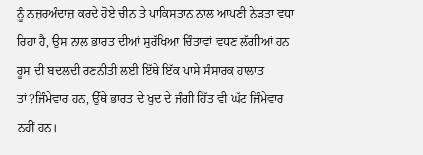ਨੂੰ ਨਜ਼ਰਅੰਦਾਜ਼ ਕਰਦੇ ਹੋਏ ਚੀਨ ਤੇ ਪਾਕਿਸਤਾਨ ਨਾਲ ਆਪਣੀ ਨੇੜਤਾ ਵਧਾ ਰਿਹਾ ਹੈ, ਉਸ ਨਾਲ ਭਾਰਤ ਦੀਆਂ ਸੁਰੱਖਿਆ ਚਿੰਤਾਵਾਂ ਵਧਣ ਲੱਗੀਆਂ ਹਨ ਰੂਸ ਦੀ ਬਦਲਦੀ ਰਣਨੀਤੀ ਲਈ ਇੱਥੇ ਇੱਕ ਪਾਸੇ ਸੰਸਾਰਕ ਹਾਲਾਤ ਤਾਂ?ਜਿੰਮੇਵਾਰ ਹਨ, ਉੱਥੇ ਭਾਰਤ ਦੇ ਖੁਦ ਦੇ ਜੰਗੀ ਹਿੱਤ ਵੀ ਘੱਟ ਜਿੰਮੇਵਾਰ ਨਹੀਂ ਹਨ।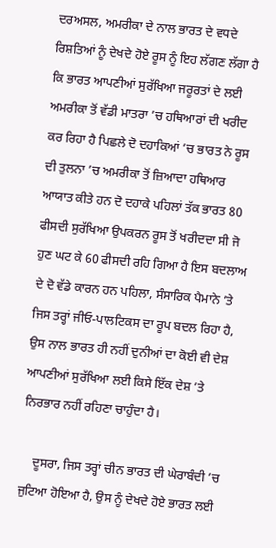ਦਰਅਸਲ, ਅਮਰੀਕਾ ਦੇ ਨਾਲ ਭਾਰਤ ਦੇ ਵਧਦੇ ਰਿਸ਼ਤਿਆਂ ਨੂੰ ਦੇਖਦੇ ਹੋਏ ਰੂਸ ਨੂੰ ਇਹ ਲੱਗਣ ਲੱਗਾ ਹੈ ਕਿ ਭਾਰਤ ਆਪਣੀਆਂ ਸੁਰੱਖਿਆ ਜਰੂਰਤਾਂ ਦੇ ਲਈ ਅਮਰੀਕਾ ਤੋਂ ਵੱਡੀ ਮਾਤਰਾ ’ਚ ਹਥਿਆਰਾਂ ਦੀ ਖਰੀਦ ਕਰ ਰਿਹਾ ਹੈ ਪਿਛਲੇ ਦੋ ਦਹਾਕਿਆਂ ’ਚ ਭਾਰਤ ਨੇ ਰੂਸ ਦੀ ਤੁਲਨਾ ’ਚ ਅਮਰੀਕਾ ਤੋਂ ਜ਼ਿਆਦਾ ਹਥਿਆਰ ਆਯਾਤ ਕੀਤੇ ਹਨ ਦੋ ਦਹਾਕੇ ਪਹਿਲਾਂ ਤੱਕ ਭਾਰਤ 80 ਫੀਸਦੀ ਸੁਰੱਖਿਆ ਉਪਕਰਨ ਰੂਸ ਤੋਂ ਖਰੀਦਦਾ ਸੀ ਜੋ ਹੁਣ ਘਟ ਕੇ 60 ਫੀਸਦੀ ਰਹਿ ਗਿਆ ਹੈ ਇਸ ਬਦਲਾਅ ਦੇ ਦੋ ਵੱਡੇ ਕਾਰਨ ਹਨ ਪਹਿਲਾ, ਸੰਸਾਰਿਕ ਪੈਮਾਨੇ ’ਤੇ ਜਿਸ ਤਰ੍ਹਾਂ ਜੀਓ-ਪਾਲਟਿਕਸ ਦਾ ਰੂਪ ਬਦਲ ਰਿਹਾ ਹੈ, ਉਸ ਨਾਲ ਭਾਰਤ ਹੀ ਨਹੀਂ ਦੁਨੀਆਂ ਦਾ ਕੋਈ ਵੀ ਦੇਸ਼ ਆਪਣੀਆਂ ਸੁਰੱਖਿਆ ਲਈ ਕਿਸੇ ਇੱਕ ਦੇਸ਼ ’ਤੇ ਨਿਰਭਾਰ ਨਹੀਂ ਰਹਿਣਾ ਚਾਹੁੰਦਾ ਹੈ।

    ਦੂਸਰਾ, ਜਿਸ ਤਰ੍ਹਾਂ ਚੀਨ ਭਾਰਤ ਦੀ ਘੇਰਾਬੰਦੀ ’ਚ ਜੁਟਿਆ ਹੋਇਆ ਹੈ, ਉਸ ਨੂੰ ਦੇਖਦੇ ਹੋਏ ਭਾਰਤ ਲਈ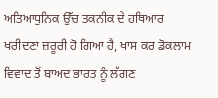ਅਤਿਆਧੁਨਿਕ ਉੱਚ ਤਕਨੀਕ ਦੇ ਹਥਿਆਰ ਖਰੀਦਣਾ ਜ਼ਰੂਰੀ ਹੋ ਗਿਆ ਹੈ, ਖਾਸ ਕਰ ਡੋਕਲਾਮ ਵਿਵਾਦ ਤੋਂ ਬਾਅਦ ਭਾਰਤ ਨੂੰ ਲੱਗਣ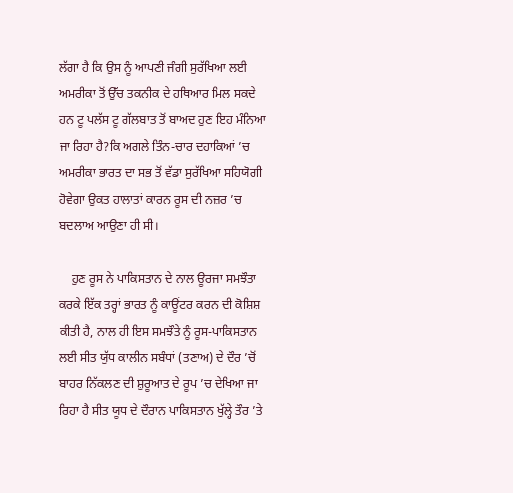ਲੱਗਾ ਹੈ ਕਿ ਉਸ ਨੂੰ ਆਪਣੀ ਜੰਗੀ ਸੁਰੱਖਿਆ ਲਈ ਅਮਰੀਕਾ ਤੋਂ ਉੱਚ ਤਕਨੀਕ ਦੇ ਹਥਿਆਰ ਮਿਲ ਸਕਦੇ ਹਨ ਟੂ ਪਲੱਸ ਟੂ ਗੱਲਬਾਤ ਤੋਂ ਬਾਅਦ ਹੁਣ ਇਹ ਮੰਨਿਆ ਜਾ ਰਿਹਾ ਹੈ?ਕਿ ਅਗਲੇ ਤਿੰਨ-ਚਾਰ ਦਹਾਕਿਆਂ ’ਚ ਅਮਰੀਕਾ ਭਾਰਤ ਦਾ ਸਭ ਤੋਂ ਵੱਡਾ ਸੁਰੱਖਿਆ ਸਹਿਯੋਗੀ ਹੋਵੇਗਾ ਉਕਤ ਹਾਲਾਤਾਂ ਕਾਰਨ ਰੂਸ ਦੀ ਨਜ਼ਰ ’ਚ ਬਦਲਾਅ ਆਉਣਾ ਹੀ ਸੀ।

    ਹੁਣ ਰੂਸ ਨੇ ਪਾਕਿਸਤਾਨ ਦੇ ਨਾਲ ਊਰਜਾ ਸਮਝੌਤਾ ਕਰਕੇ ਇੱਕ ਤਰ੍ਹਾਂ ਭਾਰਤ ਨੂੰ ਕਾਊਂਟਰ ਕਰਨ ਦੀ ਕੋਸ਼ਿਸ਼ ਕੀਤੀ ਹੈ, ਨਾਲ ਹੀ ਇਸ ਸਮਝੌਤੇ ਨੂੰ ਰੂਸ-ਪਾਕਿਸਤਾਨ ਲਈ ਸੀਤ ਯੁੱਧ ਕਾਲੀਨ ਸਬੰਧਾਂ (ਤਣਾਅ) ਦੇ ਦੌਰ ’ਚੋਂ ਬਾਹਰ ਨਿੱਕਲਣ ਦੀ ਸ਼ੁਰੂਆਤ ਦੇ ਰੂਪ ’ਚ ਦੇਖਿਆ ਜਾ ਰਿਹਾ ਹੈ ਸੀਤ ਯੂਧ ਦੇ ਦੌਰਾਨ ਪਾਕਿਸਤਾਨ ਖੁੱਲ੍ਹੇ ਤੌਰ ’ਤੇ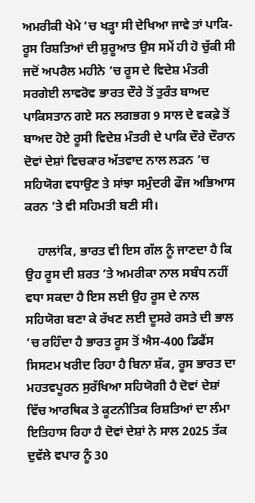ਅਮਰੀਕੀ ਖੇਮੇ ’ਚ ਖੜ੍ਹਾ ਸੀ ਦੇਖਿਆ ਜਾਵੇ ਤਾਂ ਪਾਕਿ-ਰੂਸ ਰਿਸ਼ਤਿਆਂ ਦੀ ਸ਼ੁਰੂਆਤ ਉਸ ਸਮੇਂ ਹੀ ਹੋ ਚੁੱਕੀ ਸੀ ਜਦੋਂ ਅਪਰੈਲ ਮਹੀਨੇ ’ਚ ਰੂਸ ਦੇ ਵਿਦੇਸ਼ ਮੰਤਰੀ ਸਰਗੇਈ ਲਾਵਰੋਵ ਭਾਰਤ ਦੌਰੇ ਤੋਂ ਤੁਰੰਤ ਬਾਅਦ ਪਾਕਿਸਤਾਨ ਗਏ ਸਨ ਲਗਭਗ 9 ਸਾਲ ਦੇ ਵਕਫ਼ੇ ਤੋਂ ਬਾਅਦ ਹੋਏ ਰੂਸੀ ਵਿਦੇਸ਼ ਮੰਤਰੀ ਦੇ ਪਾਕਿ ਦੌਰੇ ਦੌਰਾਨ ਦੋਵਾਂ ਦੇਸ਼ਾਂ ਵਿਚਕਾਰ ਅੱਤਵਾਦ ਨਾਲ ਲੜਨ ’ਚ ਸਹਿਯੋਗ ਵਧਾਉਣ ਤੇ ਸਾਂਝਾ ਸਮੁੰਦਰੀ ਫੌਜ ਅਭਿਆਸ ਕਰਨ ’ਤੇ ਵੀ ਸਹਿਮਤੀ ਬਣੀ ਸੀ।

    ਹਾਲਾਂਕਿ, ਭਾਰਤ ਵੀ ਇਸ ਗੱਲ ਨੂੰ ਜਾਣਦਾ ਹੈ ਕਿ ਉਹ ਰੂਸ ਦੀ ਸ਼ਰਤ ’ਤੇ ਅਮਰੀਕਾ ਨਾਲ ਸਬੰਧ ਨਹੀਂ ਵਧਾ ਸਕਦਾ ਹੈ ਇਸ ਲਈ ਉਹ ਰੂਸ ਦੇ ਨਾਲ ਸਹਿਯੋਗ ਬਣਾ ਕੇ ਰੱਖਣ ਲਈ ਦੂਸਰੇ ਰਸਤੇ ਦੀ ਭਾਲ ’ਚ ਰਹਿੰਦਾ ਹੈ ਭਾਰਤ ਰੂਸ ਤੋਂ ਐਸ-400 ਡਿਫੈਂਸ ਸਿਸਟਮ ਖਰੀਦ ਰਿਹਾ ਹੈ ਬਿਨਾ ਸ਼ੱਕ, ਰੂਸ ਭਾਰਤ ਦਾ ਮਹਤਵਪੂਰਨ ਸੁਰੱਖਿਆ ਸਹਿਯੋਗੀ ਹੈ ਦੋਵਾਂ ਦੇਸ਼ਾਂ ਵਿੱਚ ਆਰਥਿਕ ਤੇ ਕੂਟਨੀਤਿਕ ਰਿਸ਼ਤਿਆਂ ਦਾ ਲੰਮਾ ਇਤਿਹਾਸ ਰਿਹਾ ਹੈ ਦੋਵਾਂ ਦੇਸ਼ਾਂ ਨੇ ਸਾਲ 2025 ਤੱਕ ਦੁਵੱਲੇ ਵਪਾਰ ਨੂੰ 30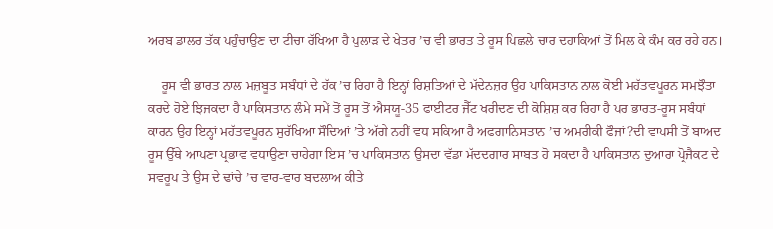ਅਰਬ ਡਾਲਰ ਤੱਕ ਪਹੁੰਚਾਉਣ ਦਾ ਟੀਚਾ ਰੱਖਿਆ ਹੈ ਪੁਲਾੜ ਦੇ ਖੇਤਰ ’ਚ ਵੀ ਭਾਰਤ ਤੇ ਰੂਸ ਪਿਛਲੇ ਚਾਰ ਦਹਾਕਿਆਂ ਤੋਂ ਮਿਲ ਕੇ ਕੰਮ ਕਰ ਰਹੇ ਹਨ।

    ਰੂਸ ਵੀ ਭਾਰਤ ਨਾਲ ਮਜ਼ਬੂਤ ਸਬੰਧਾਂ ਦੇ ਹੱਕ ’ਚ ਰਿਹਾ ਹੈ ਇਨ੍ਹਾਂ ਰਿਸ਼ਤਿਆਂ ਦੇ ਮੱਦੇਨਜ਼ਰ ਉਹ ਪਾਕਿਸਤਾਨ ਨਾਲ ਕੋਈ ਮਹੱਤਵਪੂਰਨ ਸਮਝੌਤਾ ਕਰਦੇ ਹੋਏ ਝਿਜਕਦਾ ਹੈ ਪਾਕਿਸਤਾਨ ਲੰਮੇ ਸਮੇਂ ਤੋਂ ਰੂਸ ਤੋਂ ਐਸਯੂ-35 ਫਾਈਟਰ ਜੈੱਟ ਖਰੀਦਣ ਦੀ ਕੋਸ਼ਿਸ਼ ਕਰ ਰਿਹਾ ਹੈ ਪਰ ਭਾਰਤ-ਰੂਸ ਸਬੰਧਾਂ ਕਾਰਨ ਉਹ ਇਨ੍ਹਾਂ ਮਹੱਤਵਪੂਰਨ ਸੁਰੱਖਿਆ ਸੌਦਿਆਂ ’ਤੇ ਅੱਗੇ ਨਹੀਂ ਵਧ ਸਕਿਆ ਹੈ ਅਫਗਾਨਿਸਤਾਨ ’ਚ ਅਮਰੀਕੀ ਫੌਜਾਂ?ਦੀ ਵਾਪਸੀ ਤੋਂ ਬਾਅਦ ਰੂਸ ਉੱਥੇ ਆਪਣਾ ਪ੍ਰਭਾਵ ਵਧਾਉਣਾ ਚਾਹੇਗਾ ਇਸ ’ਚ ਪਾਕਿਸਤਾਨ ਉਸਦਾ ਵੱਡਾ ਮੱਦਦਗਾਰ ਸਾਬਤ ਹੋ ਸਕਦਾ ਹੈ ਪਾਕਿਸਤਾਨ ਦੁਆਰਾ ਪ੍ਰੋਜੈਕਟ ਦੇ ਸਵਰੂਪ ਤੇ ਉਸ ਦੇ ਢਾਂਚੇ ’ਚ ਵਾਰ-ਵਾਰ ਬਦਲਾਅ ਕੀਤੇ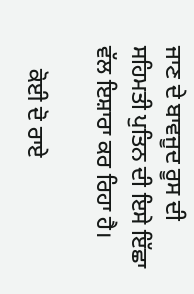ਜਾਣ ਦੇ ਬਾਵਜੂਦ ਰੂਸ ਦੀ ਸਹਿਮਤੀ ਪੁਤਿਨ ਦੀ ਇਸੇ ਇੱਛਾ ਵੱਲ ਇਸ਼ਾਰਾ ਕਰ ਰਿਹਾ ਹੈ।

    ਕੋਈ ਦੋ ਰਾਏ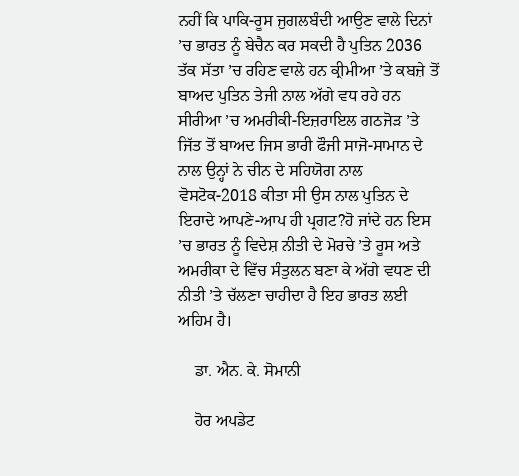ਨਹੀਂ ਕਿ ਪਾਕਿ-ਰੂਸ ਜੁਗਲਬੰਦੀ ਆਉਣ ਵਾਲੇ ਦਿਨਾਂ ’ਚ ਭਾਰਤ ਨੂੰ ਬੇਚੈਨ ਕਰ ਸਕਦੀ ਹੈ ਪੁਤਿਨ 2036 ਤੱਕ ਸੱਤਾ ’ਚ ਰਹਿਣ ਵਾਲੇ ਹਨ ਕ੍ਰੀਮੀਆ ’ਤੇ ਕਬਜ਼ੇ ਤੋਂ ਬਾਅਦ ਪੁਤਿਨ ਤੇਜੀ ਨਾਲ ਅੱਗੇ ਵਧ ਰਹੇ ਹਨ ਸੀਰੀਆ ’ਚ ਅਮਰੀਕੀ-ਇਜ਼ਰਾਇਲ ਗਠਜੋੜ ’ਤੇ ਜਿੱਤ ਤੋਂ ਬਾਅਦ ਜਿਸ ਭਾਰੀ ਫੌਜੀ ਸਾਜੋ-ਸਾਮਾਨ ਦੇ ਨਾਲ ਉਨ੍ਹਾਂ ਨੇ ਚੀਨ ਦੇ ਸਹਿਯੋਗ ਨਾਲ ਵੋਸਟੋਕ-2018 ਕੀਤਾ ਸੀ ਉਸ ਨਾਲ ਪੁਤਿਨ ਦੇ ਇਰਾਦੇ ਆਪਣੇ-ਆਪ ਹੀ ਪ੍ਰਗਟ?ਹੋ ਜਾਂਦੇ ਹਨ ਇਸ ’ਚ ਭਾਰਤ ਨੂੰ ਵਿਦੇਸ਼ ਨੀਤੀ ਦੇ ਮੋਰਚੇ ’ਤੇ ਰੂਸ ਅਤੇ ਅਮਰੀਕਾ ਦੇ ਵਿੱਚ ਸੰਤੁਲਨ ਬਣਾ ਕੇ ਅੱਗੇ ਵਧਣ ਦੀ ਨੀਤੀ ’ਤੇ ਚੱਲਣਾ ਚਾਹੀਦਾ ਹੈ ਇਹ ਭਾਰਤ ਲਈ ਅਹਿਮ ਹੈ।

    ਡਾ. ਐਨ. ਕੇ. ਸੋਮਾਨੀ

    ਹੋਰ ਅਪਡੇਟ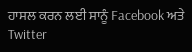ਹਾਸਲ ਕਰਨ ਲਈ ਸਾਨੂੰ Facebook ਅਤੇ Twitter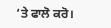‘ਤੇ ਫਾਲੋ ਕਰੋ।